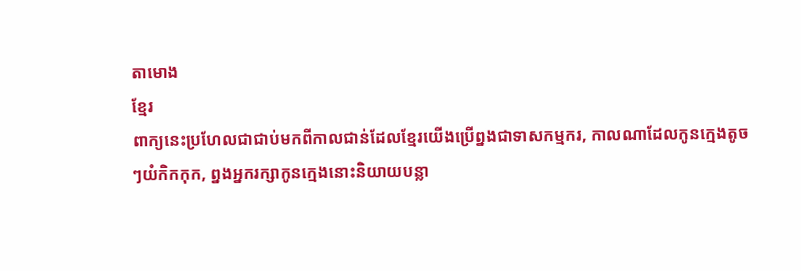តាមោង
ខ្មែរ
ពាក្យនេះប្រហែលជាជាប់មកពីកាលជាន់ដែលខ្មែរយើងប្រើព្នងជាទាសកម្មករ, កាលណាដែលកូនក្មេងតូចៗយំកិកកុក, ព្នងអ្នករក្សាកូនក្មេងនោះនិយាយបន្លា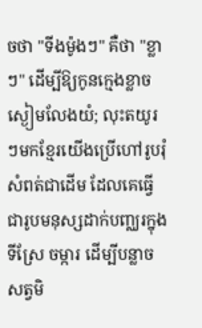ចថា "ទីងម៉ូងៗ" គឺថា "ខ្លាៗ" ដើម្បីឱ្យកូនក្មេងខ្លាចស្ងៀមលែងយំ; លុះតយូរៗមកខ្មែរយើងប្រើហៅរូបរុំសំពត់ជាដើម ដែលគេធ្វើជារូបមនុស្សដាក់បញ្ឈរក្នុងទីស្រែ ចម្ការ ដើម្បីបន្លាចសត្វមិ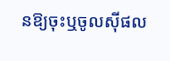នឱ្យចុះឬចូលស៊ីផល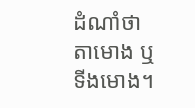ដំណាំថា តាមោង ឬ ទីងមោង។